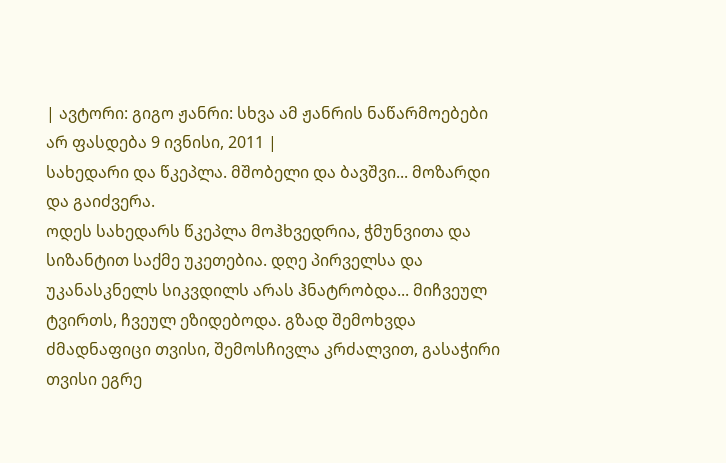| ავტორი: გიგო ჟანრი: სხვა ამ ჟანრის ნაწარმოებები არ ფასდება 9 ივნისი, 2011 |
სახედარი და წკეპლა. მშობელი და ბავშვი... მოზარდი და გაიძვერა.
ოდეს სახედარს წკეპლა მოჰხვედრია, ჭმუნვითა და სიზანტით საქმე უკეთებია. დღე პირველსა და უკანასკნელს სიკვდილს არას ჰნატრობდა... მიჩვეულ ტვირთს, ჩვეულ ეზიდებოდა. გზად შემოხვდა ძმადნაფიცი თვისი, შემოსჩივლა კრძალვით, გასაჭირი თვისი ეგრე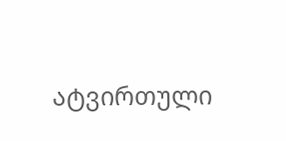ატვირთული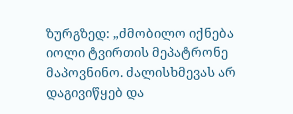ზურგზედ: „ძმობილო იქნება იოლი ტვირთის მეპატრონე მაპოვნინო. ძალისხმევას არ დაგივიწყებ და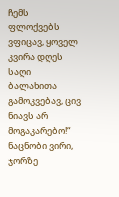ჩემს ფლოქვებს ვფიცავ, ყოველ კვირა დღეს საღი ბალახითა გამოკვებავ, ცივ ნიავს არ მოგაკარებო!“ ნაცნობი ვირი, ჯორზე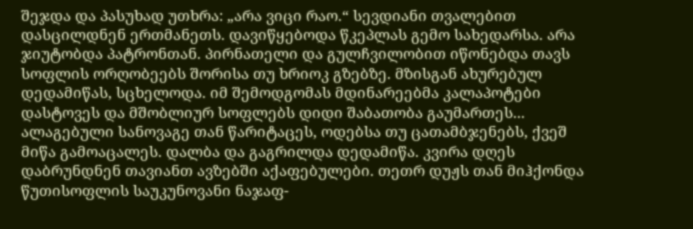შეჯდა და პასუხად უთხრა: „არა ვიცი რაო.“ სევდიანი თვალებით დასცილდნენ ერთმანეთს. დავიწყებოდა წკეპლას გემო სახედარსა. არა ჯიუტობდა პატრონთან. პირნათელი და გულჩვილობით იწონებდა თავს სოფლის ორღობეებს შორისა თუ ხრიოკ გზებზე. მზისგან ახურებულ დედამიწას, სცხელოდა. იმ შემოდგომას მდინარეებმა კალაპოტები დასტოვეს და მშობლიურ სოფლებს დიდი შაბათობა გაუმართეს... ალაგებული სანოვაგე თან წარიტაცეს, ოდებსა თუ ცათამბჯენებს, ქვეშ მიწა გამოაცალეს. დალბა და გაგრილდა დედამიწა. კვირა დღეს დაბრუნდნენ თავიანთ ავზებში აქაფებულები. თეთრ დუჟს თან მიჰქონდა წუთისოფლის საუკუნოვანი ნაჯაფ-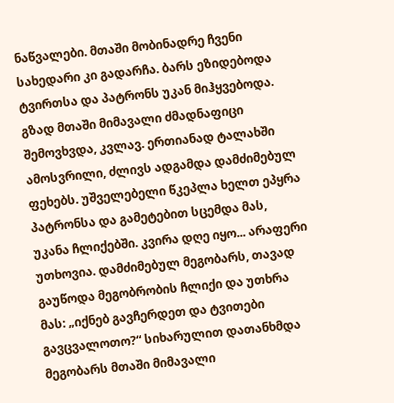ნაწვალები. მთაში მობინადრე ჩვენი სახედარი კი გადარჩა. ბარს ეზიდებოდა ტვირთსა და პატრონს უკან მიჰყვებოდა. გზად მთაში მიმავალი ძმადნაფიცი შემოვხვდა, კვლავ. ერთიანად ტალახში ამოსვრილი, ძლივს ადგამდა დამძიმებულ ფეხებს. უშველებელი წკეპლა ხელთ ეპყრა პატრონსა და გამეტებით სცემდა მას, უკანა ჩლიქებში. კვირა დღე იყო... არაფერი უთხოვია. დამძიმებულ მეგობარს, თავად გაუწოდა მეგობრობის ჩლიქი და უთხრა მას: „იქნებ გავჩერდეთ და ტვითები გავცვალოთო?“ სიხარულით დათანხმდა მეგობარს მთაში მიმავალი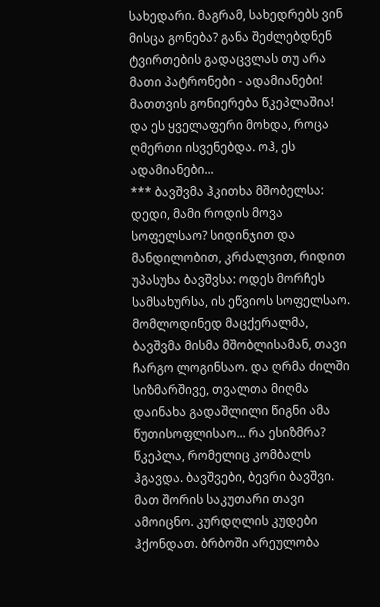სახედარი. მაგრამ, სახედრებს ვინ მისცა გონება? განა შეძლებდნენ ტვირთების გადაცვლას თუ არა მათი პატრონები - ადამიანები! მათთვის გონიერება წკეპლაშია! და ეს ყველაფერი მოხდა, როცა ღმერთი ისვენებდა. ოჰ, ეს ადამიანები...
*** ბავშვმა ჰკითხა მშობელსა: დედი, მამი როდის მოვა სოფელსაო? სიდინჯით და მანდილობით, კრძალვით, რიდით უპასუხა ბავშვსა: ოდეს მორჩეს სამსახურსა, ის ეწვიოს სოფელსაო. მომლოდინედ მაცქერალმა, ბავშვმა მისმა მშობლისამან, თავი ჩარგო ლოგინსაო. და ღრმა ძილში სიზმარშივე, თვალთა მიღმა დაინახა გადაშლილი წიგნი ამა წუთისოფლისაო... რა ესიზმრა? წკეპლა, რომელიც კომბალს ჰგავდა. ბავშვები, ბევრი ბავშვი. მათ შორის საკუთარი თავი ამოიცნო. კურდღლის კუდები ჰქონდათ. ბრბოში არეულობა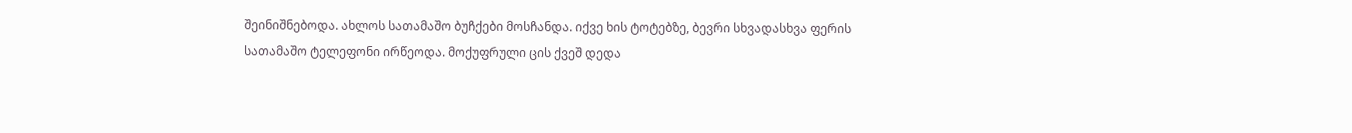შეინიშნებოდა. ახლოს სათამაშო ბუჩქები მოსჩანდა. იქვე ხის ტოტებზე, ბევრი სხვადასხვა ფერის სათამაშო ტელეფონი ირწეოდა. მოქუფრული ცის ქვეშ დედა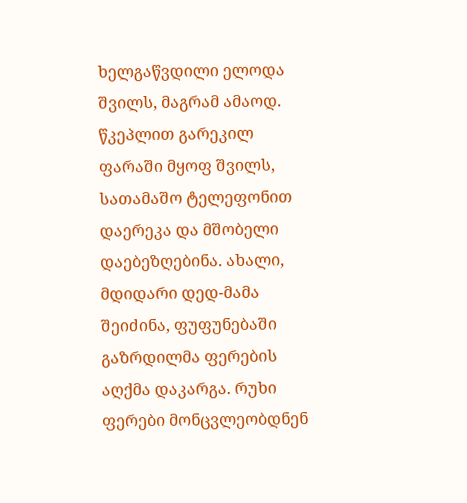ხელგაწვდილი ელოდა შვილს, მაგრამ ამაოდ. წკეპლით გარეკილ ფარაში მყოფ შვილს, სათამაშო ტელეფონით დაერეკა და მშობელი დაებეზღებინა. ახალი, მდიდარი დედ-მამა შეიძინა, ფუფუნებაში გაზრდილმა ფერების აღქმა დაკარგა. რუხი ფერები მონცვლეობდნენ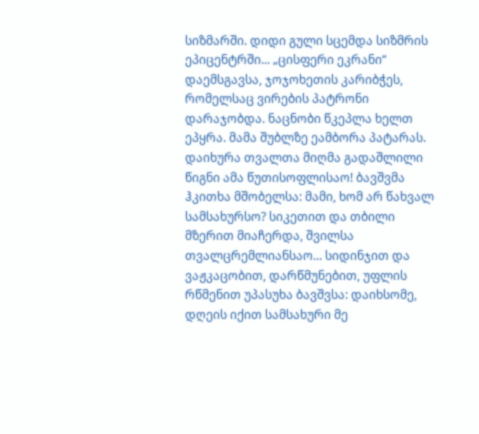სიზმარში. დიდი გული სცემდა სიზმრის ეპიცენტრში... „ცისფერი ეკრანი“ დაემსგავსა, ჯოჯოხეთის კარიბჭეს, რომელსაც ვირების პატრონი დარაჯობდა. ნაცნობი წკეპლა ხელთ ეპყრა. მამა შუბლზე ეამბორა პატარას. დაიხურა თვალთა მიღმა გადაშლილი წიგნი ამა წუთისოფლისაო! ბავშვმა ჰკითხა მშობელსა: მამი, ხომ არ წახვალ სამსახურსო? სიკეთით და თბილი მზერით მიაჩერდა, შვილსა თვალცრემლიანსაო... სიდინჯით და ვაჟკაცობით, დარწმუნებით, უფლის რწმენით უპასუხა ბავშვსა: დაიხსომე, დღეის იქით სამსახური მე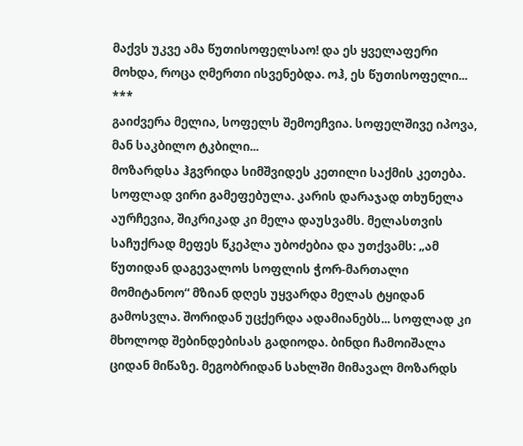მაქვს უკვე ამა წუთისოფელსაო! და ეს ყველაფერი მოხდა, როცა ღმერთი ისვენებდა. ოჰ, ეს წუთისოფელი...
***
გაიძვერა მელია, სოფელს შემოეჩვია. სოფელშივე იპოვა, მან საკბილო ტკბილი...
მოზარდსა ჰგვრიდა სიმშვიდეს კეთილი საქმის კეთება. სოფლად ვირი გამეფებულა. კარის დარაჯად თხუნელა აურჩევია, შიკრიკად კი მელა დაუსვამს. მელასთვის საჩუქრად მეფეს წკეპლა უბოძებია და უთქვამს: „ამ წუთიდან დაგევალოს სოფლის ჭორ-მართალი მომიტანოო“ მზიან დღეს უყვარდა მელას ტყიდან გამოსვლა. შორიდან უცქერდა ადამიანებს... სოფლად კი მხოლოდ შებინდებისას გადიოდა. ბინდი ჩამოიშალა ციდან მიწაზე. მეგობრიდან სახლში მიმავალ მოზარდს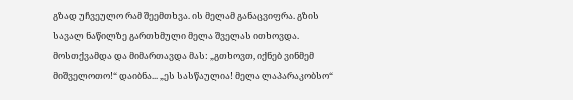გზად უჩვეულო რამ შეემთხვა. ის მელამ განაცვიფრა. გზის სავალ ნაწილზე გართხმული მელა შველას ითხოვდა. მოსთქვამდა და მიმართავდა მას: „გთხოვთ, იქნებ ვინმემ მიშველოთო!“ დაიბნა... „ეს სასწაულია! მელა ლაპარაკობსო“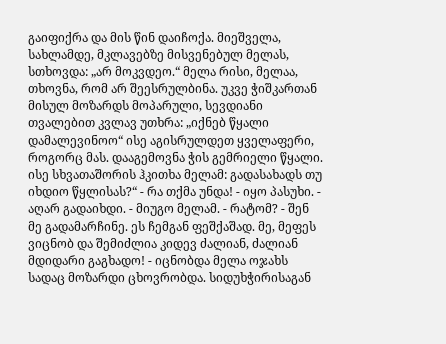გაიფიქრა და მის წინ დაიჩოქა. მიეშველა, სახლამდე, მკლავებზე მისვენებულ მელას, სთხოვდა: „არ მოკვდეო.“ მელა რისი, მელაა, თხოვნა, რომ არ შეესრულბინა. უკვე ჭიშკართან მისულ მოზარდს მოპარული, სევდიანი თვალებით კვლავ უთხრა: „იქნებ წყალი დამალევინოო“ ისე აგისრულდეთ ყველაფერი, როგორც მას. დააგემოვნა ჭის გემრიელი წყალი. ისე სხვათაშორის ჰკითხა მელამ: გადასახადს თუ იხდიო წყლისას?“ - რა თქმა უნდა! - იყო პასუხი. - აღარ გადაიხდი. - მიუგო მელამ. - რატომ? - შენ მე გადამარჩინე. ეს ჩემგან ფეშქაშად. მე, მეფეს ვიცნობ და შემიძლია კიდევ ძალიან, ძალიან მდიდარი გაგხადო! - იცნობდა მელა ოჯახს სადაც მოზარდი ცხოვრობდა. სიდუხჭირისაგან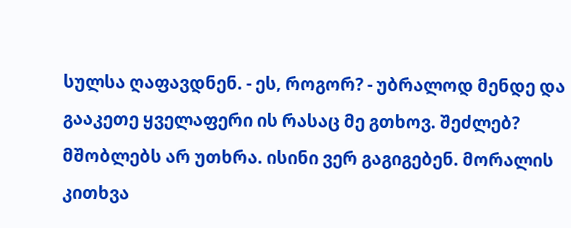სულსა ღაფავდნენ. - ეს, როგორ? - უბრალოდ მენდე და გააკეთე ყველაფერი ის რასაც მე გთხოვ. შეძლებ? მშობლებს არ უთხრა. ისინი ვერ გაგიგებენ. მორალის კითხვა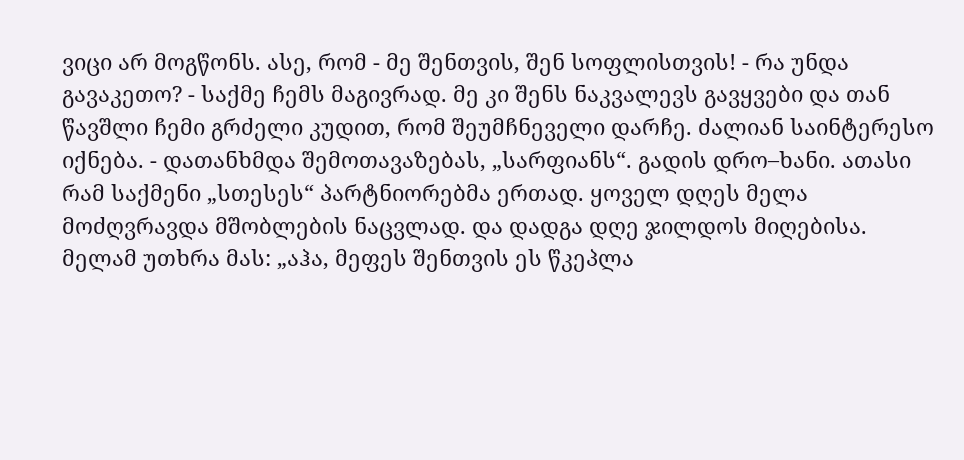ვიცი არ მოგწონს. ასე, რომ - მე შენთვის, შენ სოფლისთვის! - რა უნდა გავაკეთო? - საქმე ჩემს მაგივრად. მე კი შენს ნაკვალევს გავყვები და თან წავშლი ჩემი გრძელი კუდით, რომ შეუმჩნეველი დარჩე. ძალიან საინტერესო იქნება. - დათანხმდა შემოთავაზებას, „სარფიანს“. გადის დრო–ხანი. ათასი რამ საქმენი „სთესეს“ პარტნიორებმა ერთად. ყოველ დღეს მელა მოძღვრავდა მშობლების ნაცვლად. და დადგა დღე ჯილდოს მიღებისა. მელამ უთხრა მას: „აჰა, მეფეს შენთვის ეს წკეპლა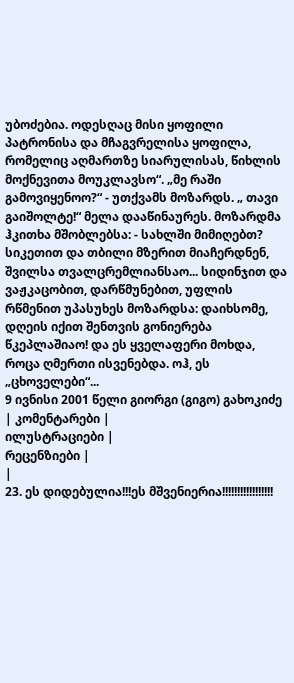უბოძებია. ოდესღაც მისი ყოფილი პატრონისა და მჩაგვრელისა ყოფილა, რომელიც აღმართზე სიარულისას, წიხლის მოქნევითა მოუკლავსო“. „მე რაში გამოვიყენოო?“ - უთქვამს მოზარდს. „ თავი გაიშოლტე!“ მელა დააწინაურეს. მოზარდმა ჰკითხა მშობლებსა: - სახლში მიმიღებთ? სიკეთით და თბილი მზერით მიაჩერდნენ, შვილსა თვალცრემლიანსაო... სიდინჯით და ვაჟკაცობით, დარწმუნებით, უფლის რწმენით უპასუხეს მოზარდსა: დაიხსომე, დღეის იქით შენთვის გონიერება წკეპლაშიაო! და ეს ყველაფერი მოხდა, როცა ღმერთი ისვენებდა. ოჰ, ეს „ცხოველები“...
9 ივნისი 2001 წელი გიორგი (გიგო) გახოკიძე
| კომენტარები |
ილუსტრაციები |
რეცენზიები |
|
23. ეს დიდებულია!!!ეს მშვენიერია!!!!!!!!!!!!!!!!!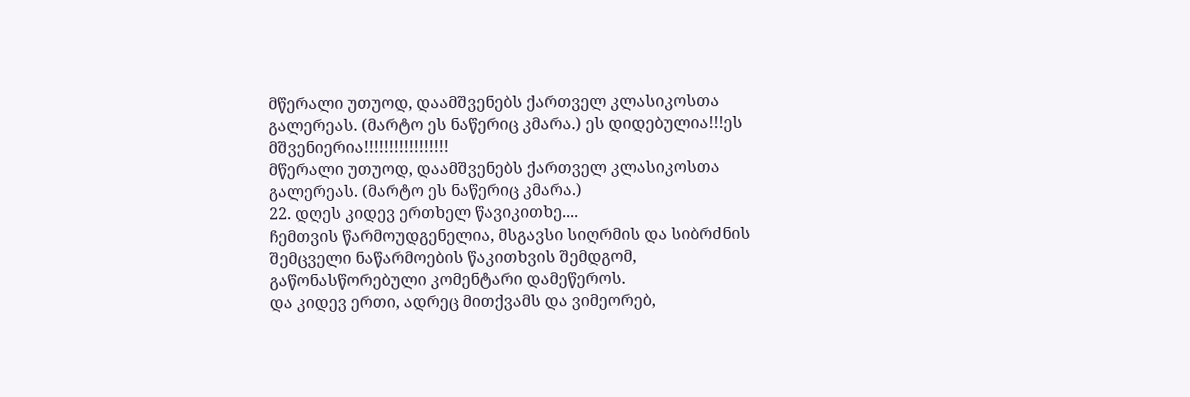მწერალი უთუოდ, დაამშვენებს ქართველ კლასიკოსთა გალერეას. (მარტო ეს ნაწერიც კმარა.) ეს დიდებულია!!!ეს მშვენიერია!!!!!!!!!!!!!!!!!
მწერალი უთუოდ, დაამშვენებს ქართველ კლასიკოსთა გალერეას. (მარტო ეს ნაწერიც კმარა.)
22. დღეს კიდევ ერთხელ წავიკითხე....
ჩემთვის წარმოუდგენელია, მსგავსი სიღრმის და სიბრძნის შემცველი ნაწარმოების წაკითხვის შემდგომ, გაწონასწორებული კომენტარი დამეწეროს.
და კიდევ ერთი, ადრეც მითქვამს და ვიმეორებ,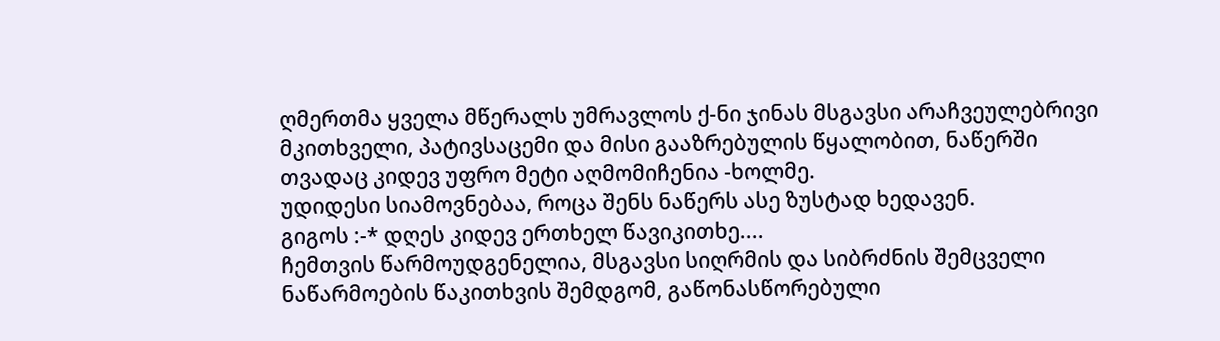ღმერთმა ყველა მწერალს უმრავლოს ქ-ნი ჯინას მსგავსი არაჩვეულებრივი მკითხველი, პატივსაცემი და მისი გააზრებულის წყალობით, ნაწერში თვადაც კიდევ უფრო მეტი აღმომიჩენია -ხოლმე.
უდიდესი სიამოვნებაა, როცა შენს ნაწერს ასე ზუსტად ხედავენ.
გიგოს :-* დღეს კიდევ ერთხელ წავიკითხე....
ჩემთვის წარმოუდგენელია, მსგავსი სიღრმის და სიბრძნის შემცველი ნაწარმოების წაკითხვის შემდგომ, გაწონასწორებული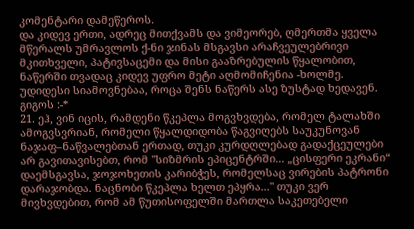კომენტარი დამეწეროს.
და კიდევ ერთი, ადრეც მითქვამს და ვიმეორებ, ღმერთმა ყველა მწერალს უმრავლოს ქ-ნი ჯინას მსგავსი არაჩვეულებრივი მკითხველი, პატივსაცემი და მისი გააზრებულის წყალობით, ნაწერში თვადაც კიდევ უფრო მეტი აღმომიჩენია -ხოლმე.
უდიდესი სიამოვნებაა, როცა შენს ნაწერს ასე ზუსტად ხედავენ.
გიგოს :-*
21. ეჰ, ვინ იცის, რამდენი წკეპლა მოგვხვდება, რომელ ტალახში ამოგვსვრიან, რომელი წყალდიდობა წაგვიღებს საუკუნოვან ნაჯაფ–ნაწვალებთან ერთად, თუკი კურდღლებად გადაქცეულები არ გავითავისებთ, რომ "სიზმრის ეპიცენტრში... „ცისფერი ეკრანი“ დაემსგავსა, ჯოჯოხეთის კარიბჭეს, რომელსაც ვირების პატრონი დარაჯობდა. ნაცნობი წკეპლა ხელთ ეპყრა..." თუკი ვერ მივხვდებით, რომ ამ წუთისოფელში მართლა საკეთებელი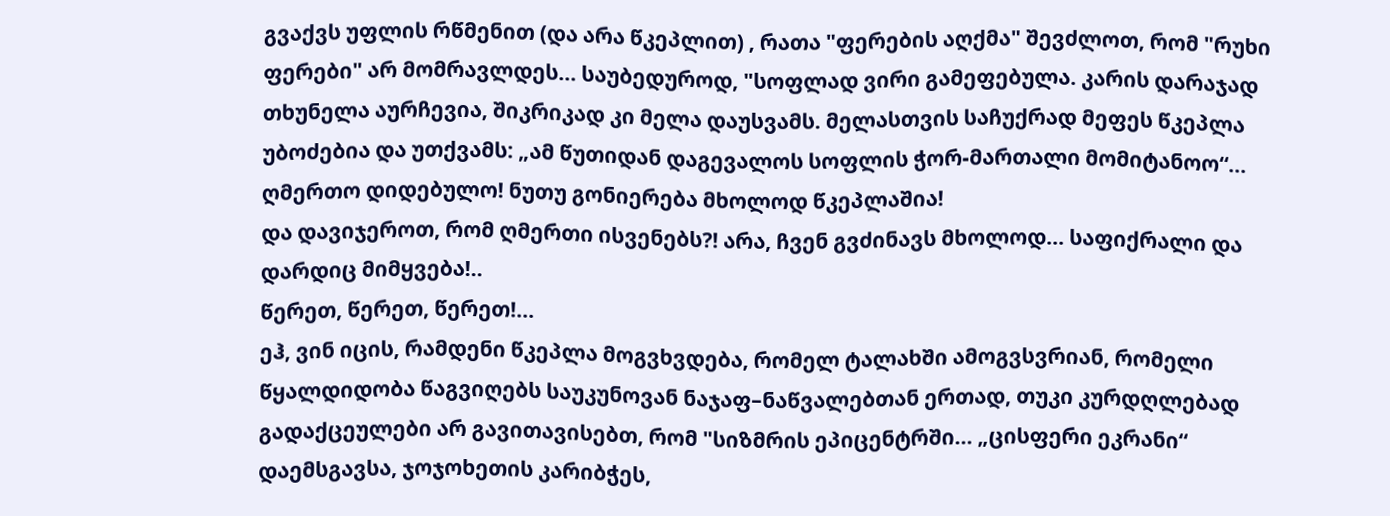გვაქვს უფლის რწმენით (და არა წკეპლით) , რათა "ფერების აღქმა" შევძლოთ, რომ "რუხი ფერები" არ მომრავლდეს... საუბედუროდ, "სოფლად ვირი გამეფებულა. კარის დარაჯად თხუნელა აურჩევია, შიკრიკად კი მელა დაუსვამს. მელასთვის საჩუქრად მეფეს წკეპლა უბოძებია და უთქვამს: „ამ წუთიდან დაგევალოს სოფლის ჭორ-მართალი მომიტანოო“...
ღმერთო დიდებულო! ნუთუ გონიერება მხოლოდ წკეპლაშია!
და დავიჯეროთ, რომ ღმერთი ისვენებს?! არა, ჩვენ გვძინავს მხოლოდ... საფიქრალი და დარდიც მიმყვება!..
წერეთ, წერეთ, წერეთ!...
ეჰ, ვინ იცის, რამდენი წკეპლა მოგვხვდება, რომელ ტალახში ამოგვსვრიან, რომელი წყალდიდობა წაგვიღებს საუკუნოვან ნაჯაფ–ნაწვალებთან ერთად, თუკი კურდღლებად გადაქცეულები არ გავითავისებთ, რომ "სიზმრის ეპიცენტრში... „ცისფერი ეკრანი“ დაემსგავსა, ჯოჯოხეთის კარიბჭეს,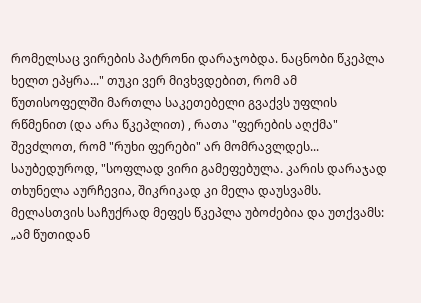რომელსაც ვირების პატრონი დარაჯობდა. ნაცნობი წკეპლა ხელთ ეპყრა..." თუკი ვერ მივხვდებით, რომ ამ წუთისოფელში მართლა საკეთებელი გვაქვს უფლის რწმენით (და არა წკეპლით) , რათა "ფერების აღქმა" შევძლოთ, რომ "რუხი ფერები" არ მომრავლდეს... საუბედუროდ, "სოფლად ვირი გამეფებულა. კარის დარაჯად თხუნელა აურჩევია, შიკრიკად კი მელა დაუსვამს. მელასთვის საჩუქრად მეფეს წკეპლა უბოძებია და უთქვამს: „ამ წუთიდან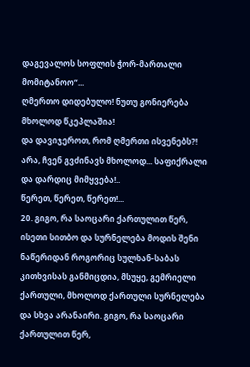დაგევალოს სოფლის ჭორ-მართალი მომიტანოო“...
ღმერთო დიდებულო! ნუთუ გონიერება მხოლოდ წკეპლაშია!
და დავიჯეროთ, რომ ღმერთი ისვენებს?! არა, ჩვენ გვძინავს მხოლოდ... საფიქრალი და დარდიც მიმყვება!..
წერეთ, წერეთ, წერეთ!...
20. გიგო, რა საოცარი ქართულით წერ, ისეთი სითბო და სურნელება მოდის შენი ნაწერიდან როგორიც სულხან-საბას კითხვისას განმიცდია, მსუყე, გემრიელი ქართული, მხოლოდ ქართული სურნელება და სხვა არანაირი. გიგო, რა საოცარი ქართულით წერ,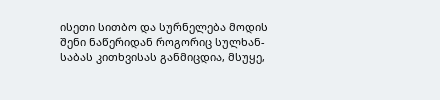ისეთი სითბო და სურნელება მოდის შენი ნაწერიდან როგორიც სულხან-საბას კითხვისას განმიცდია, მსუყე,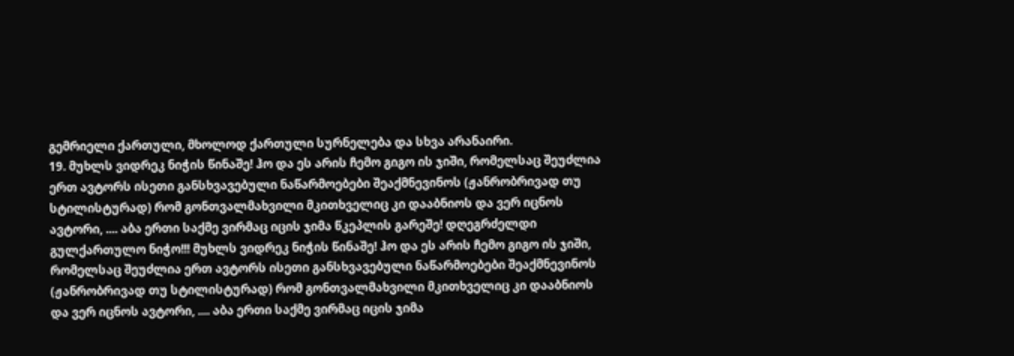გემრიელი ქართული, მხოლოდ ქართული სურნელება და სხვა არანაირი.
19. მუხლს ვიდრეკ ნიჭის წინაშე! ჰო და ეს არის ჩემო გიგო ის ჯიში, რომელსაც შეუძლია ერთ ავტორს ისეთი განსხვავებული ნაწარმოებები შეაქმნევინოს (ჟანრობრივად თუ სტილისტურად) რომ გონთვალმახვილი მკითხველიც კი დააბნიოს და ვერ იცნოს ავტორი, .... აბა ერთი საქმე ვირმაც იცის ჯიმა წკეპლის გარეშე! დღეგრძელდი გულქართულო ნიჭო!!! მუხლს ვიდრეკ ნიჭის წინაშე! ჰო და ეს არის ჩემო გიგო ის ჯიში, რომელსაც შეუძლია ერთ ავტორს ისეთი განსხვავებული ნაწარმოებები შეაქმნევინოს (ჟანრობრივად თუ სტილისტურად) რომ გონთვალმახვილი მკითხველიც კი დააბნიოს და ვერ იცნოს ავტორი, .... აბა ერთი საქმე ვირმაც იცის ჯიმა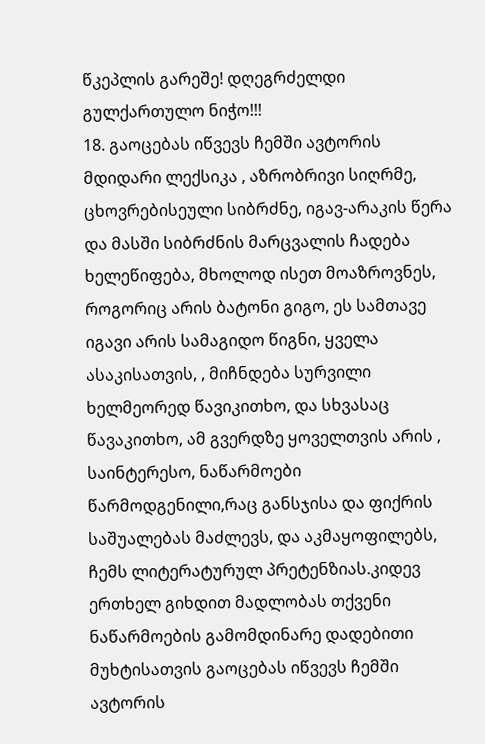წკეპლის გარეშე! დღეგრძელდი გულქართულო ნიჭო!!!
18. გაოცებას იწვევს ჩემში ავტორის მდიდარი ლექსიკა , აზრობრივი სიღრმე, ცხოვრებისეული სიბრძნე, იგავ-არაკის წერა და მასში სიბრძნის მარცვალის ჩადება ხელეწიფება, მხოლოდ ისეთ მოაზროვნეს, როგორიც არის ბატონი გიგო, ეს სამთავე იგავი არის სამაგიდო წიგნი, ყველა ასაკისათვის, , მიჩნდება სურვილი ხელმეორედ წავიკითხო, და სხვასაც წავაკითხო, ამ გვერდზე ყოველთვის არის , საინტერესო, ნაწარმოები წარმოდგენილი,რაც განსჯისა და ფიქრის საშუალებას მაძლევს, და აკმაყოფილებს, ჩემს ლიტერატურულ პრეტენზიას.კიდევ ერთხელ გიხდით მადლობას თქვენი ნაწარმოების გამომდინარე დადებითი მუხტისათვის გაოცებას იწვევს ჩემში ავტორის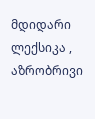მდიდარი ლექსიკა , აზრობრივი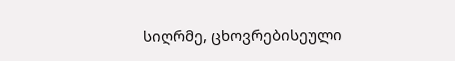სიღრმე, ცხოვრებისეული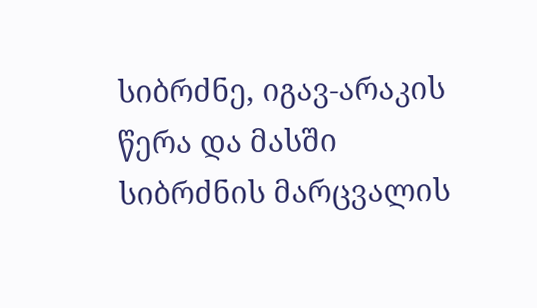სიბრძნე, იგავ-არაკის წერა და მასში სიბრძნის მარცვალის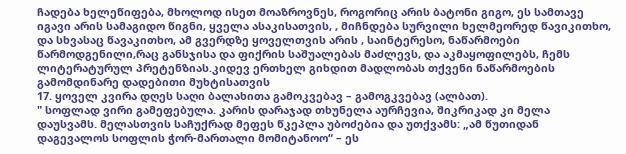ჩადება ხელეწიფება, მხოლოდ ისეთ მოაზროვნეს, როგორიც არის ბატონი გიგო, ეს სამთავე იგავი არის სამაგიდო წიგნი, ყველა ასაკისათვის, , მიჩნდება სურვილი ხელმეორედ წავიკითხო, და სხვასაც წავაკითხო, ამ გვერდზე ყოველთვის არის , საინტერესო, ნაწარმოები წარმოდგენილი,რაც განსჯისა და ფიქრის საშუალებას მაძლევს, და აკმაყოფილებს, ჩემს ლიტერატურულ პრეტენზიას.კიდევ ერთხელ გიხდით მადლობას თქვენი ნაწარმოების გამომდინარე დადებითი მუხტისათვის
17. ყოველ კვირა დღეს საღი ბალახითა გამოკვებავ – გამოგკვებავ (ალბათ).
" სოფლად ვირი გამეფებულა. კარის დარაჯად თხუნელა აურჩევია, შიკრიკად კი მელა დაუსვამს. მელასთვის საჩუქრად მეფეს წკეპლა უბოძებია და უთქვამს: „ამ წუთიდან დაგევალოს სოფლის ჭორ-მართალი მომიტანოო“ – ეს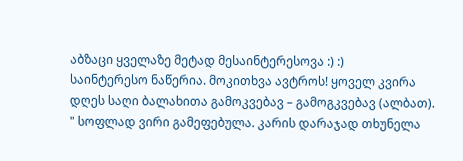აბზაცი ყველაზე მეტად მესაინტერესოვა :) :)
საინტერესო ნაწერია. მოკითხვა ავტროს! ყოველ კვირა დღეს საღი ბალახითა გამოკვებავ – გამოგკვებავ (ალბათ).
" სოფლად ვირი გამეფებულა. კარის დარაჯად თხუნელა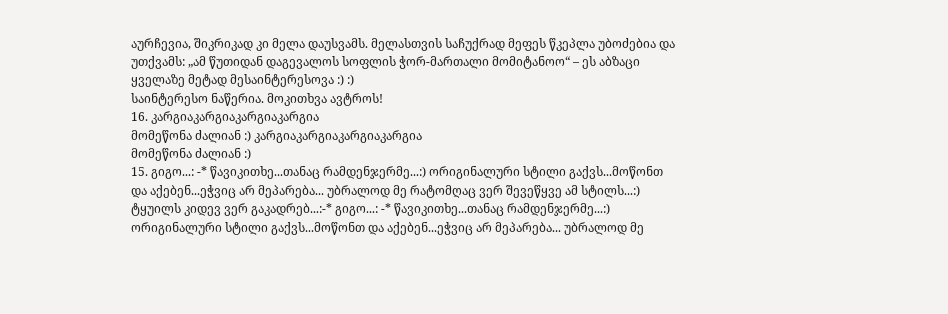აურჩევია, შიკრიკად კი მელა დაუსვამს. მელასთვის საჩუქრად მეფეს წკეპლა უბოძებია და უთქვამს: „ამ წუთიდან დაგევალოს სოფლის ჭორ-მართალი მომიტანოო“ – ეს აბზაცი ყველაზე მეტად მესაინტერესოვა :) :)
საინტერესო ნაწერია. მოკითხვა ავტროს!
16. კარგიაკარგიაკარგიაკარგია
მომეწონა ძალიან :) კარგიაკარგიაკარგიაკარგია
მომეწონა ძალიან :)
15. გიგო...: -* წავიკითხე...თანაც რამდენჯერმე...:) ორიგინალური სტილი გაქვს...მოწონთ და აქებენ...ეჭვიც არ მეპარება... უბრალოდ მე რატომღაც ვერ შევეწყვე ამ სტილს...:) ტყუილს კიდევ ვერ გაკადრებ...:-* გიგო...: -* წავიკითხე...თანაც რამდენჯერმე...:) ორიგინალური სტილი გაქვს...მოწონთ და აქებენ...ეჭვიც არ მეპარება... უბრალოდ მე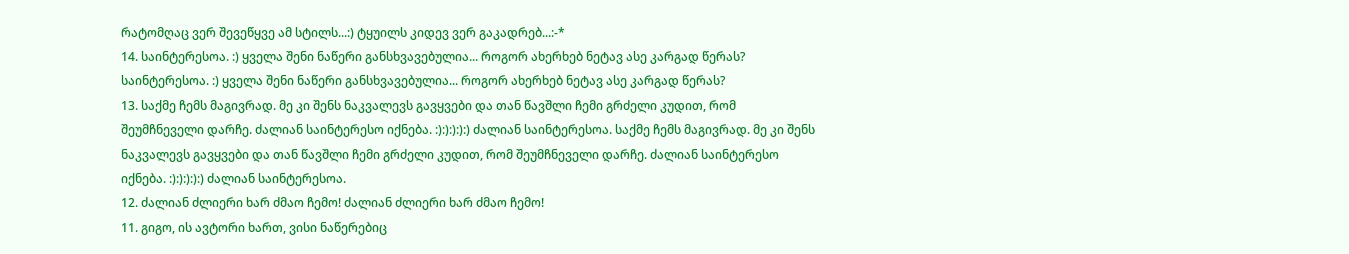რატომღაც ვერ შევეწყვე ამ სტილს...:) ტყუილს კიდევ ვერ გაკადრებ...:-*
14. საინტერესოა. :) ყველა შენი ნაწერი განსხვავებულია... როგორ ახერხებ ნეტავ ასე კარგად წერას? საინტერესოა. :) ყველა შენი ნაწერი განსხვავებულია... როგორ ახერხებ ნეტავ ასე კარგად წერას?
13. საქმე ჩემს მაგივრად. მე კი შენს ნაკვალევს გავყვები და თან წავშლი ჩემი გრძელი კუდით, რომ შეუმჩნეველი დარჩე. ძალიან საინტერესო იქნება. :):):):):) ძალიან საინტერესოა. საქმე ჩემს მაგივრად. მე კი შენს ნაკვალევს გავყვები და თან წავშლი ჩემი გრძელი კუდით, რომ შეუმჩნეველი დარჩე. ძალიან საინტერესო იქნება. :):):):):) ძალიან საინტერესოა.
12. ძალიან ძლიერი ხარ ძმაო ჩემო! ძალიან ძლიერი ხარ ძმაო ჩემო!
11. გიგო, ის ავტორი ხართ, ვისი ნაწერებიც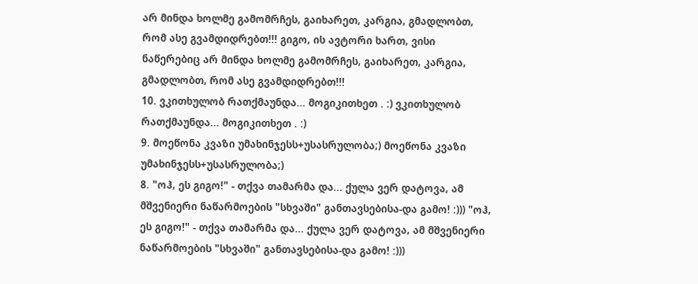არ მინდა ხოლმე გამომრჩეს, გაიხარეთ, კარგია, გმადლობთ, რომ ასე გვამდიდრებთ!!! გიგო, ის ავტორი ხართ, ვისი ნაწერებიც არ მინდა ხოლმე გამომრჩეს, გაიხარეთ, კარგია, გმადლობთ, რომ ასე გვამდიდრებთ!!!
10. ვკითხულობ რათქმაუნდა... მოგიკითხეთ . :) ვკითხულობ რათქმაუნდა... მოგიკითხეთ . :)
9. მოეწონა კვაზი უმახინჯესს+უსასრულობა;) მოეწონა კვაზი უმახინჯესს+უსასრულობა;)
8. "ოჰ, ეს გიგო!" - თქვა თამარმა და... ქულა ვერ დატოვა, ამ მშვენიერი ნაწარმოების "სხვაში" განთავსებისა-და გამო! :))) "ოჰ, ეს გიგო!" - თქვა თამარმა და... ქულა ვერ დატოვა, ამ მშვენიერი ნაწარმოების "სხვაში" განთავსებისა-და გამო! :)))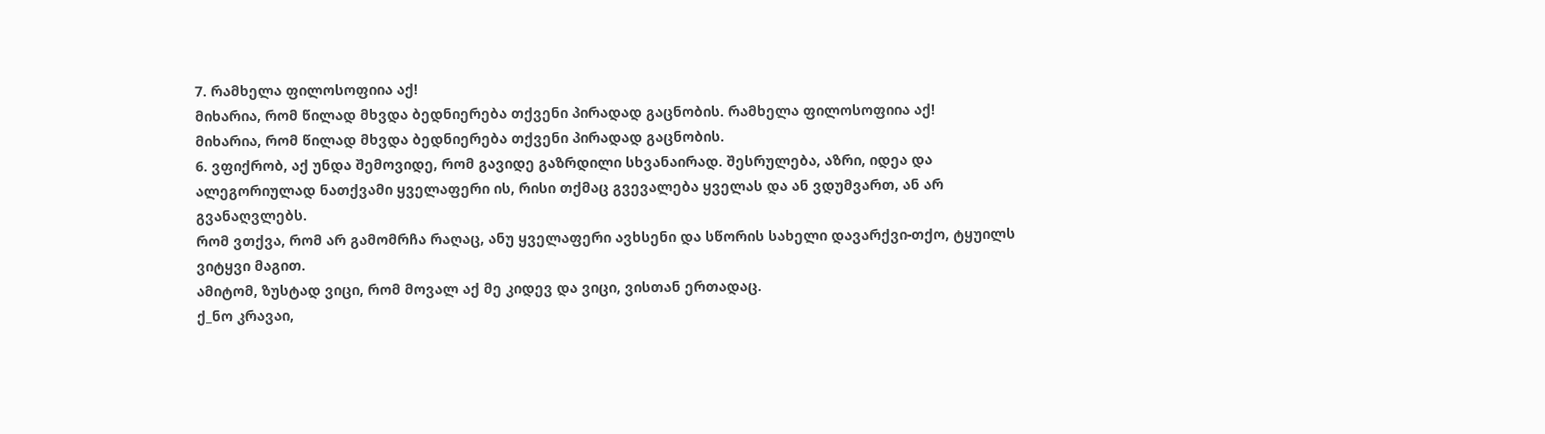7. რამხელა ფილოსოფიია აქ!
მიხარია, რომ წილად მხვდა ბედნიერება თქვენი პირადად გაცნობის. რამხელა ფილოსოფიია აქ!
მიხარია, რომ წილად მხვდა ბედნიერება თქვენი პირადად გაცნობის.
6. ვფიქრობ, აქ უნდა შემოვიდე, რომ გავიდე გაზრდილი სხვანაირად. შესრულება, აზრი, იდეა და ალეგორიულად ნათქვამი ყველაფერი ის, რისი თქმაც გვევალება ყველას და ან ვდუმვართ, ან არ გვანაღვლებს.
რომ ვთქვა, რომ არ გამომრჩა რაღაც, ანუ ყველაფერი ავხსენი და სწორის სახელი დავარქვი-თქო, ტყუილს ვიტყვი მაგით.
ამიტომ, ზუსტად ვიცი, რომ მოვალ აქ მე კიდევ და ვიცი, ვისთან ერთადაც.
ქ_ნო კრავაი,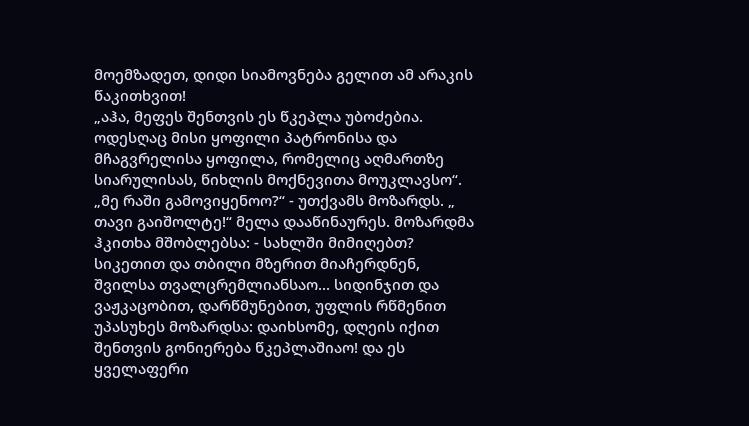მოემზადეთ, დიდი სიამოვნება გელით ამ არაკის წაკითხვით!
„აჰა, მეფეს შენთვის ეს წკეპლა უბოძებია. ოდესღაც მისი ყოფილი პატრონისა და მჩაგვრელისა ყოფილა, რომელიც აღმართზე სიარულისას, წიხლის მოქნევითა მოუკლავსო“. „მე რაში გამოვიყენოო?“ - უთქვამს მოზარდს. „ თავი გაიშოლტე!“ მელა დააწინაურეს. მოზარდმა ჰკითხა მშობლებსა: - სახლში მიმიღებთ? სიკეთით და თბილი მზერით მიაჩერდნენ, შვილსა თვალცრემლიანსაო... სიდინჯით და ვაჟკაცობით, დარწმუნებით, უფლის რწმენით უპასუხეს მოზარდსა: დაიხსომე, დღეის იქით შენთვის გონიერება წკეპლაშიაო! და ეს ყველაფერი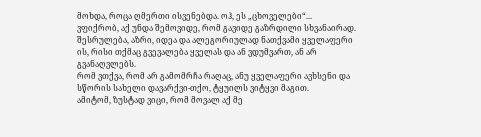მოხდა, როცა ღმერთი ისვენებდა. ოჰ, ეს „ცხოველები“...
ვფიქრობ, აქ უნდა შემოვიდე, რომ გავიდე გაზრდილი სხვანაირად. შესრულება, აზრი, იდეა და ალეგორიულად ნათქვამი ყველაფერი ის, რისი თქმაც გვევალება ყველას და ან ვდუმვართ, ან არ გვანაღვლებს.
რომ ვთქვა, რომ არ გამომრჩა რაღაც, ანუ ყველაფერი ავხსენი და სწორის სახელი დავარქვი-თქო, ტყუილს ვიტყვი მაგით.
ამიტომ, ზუსტად ვიცი, რომ მოვალ აქ მე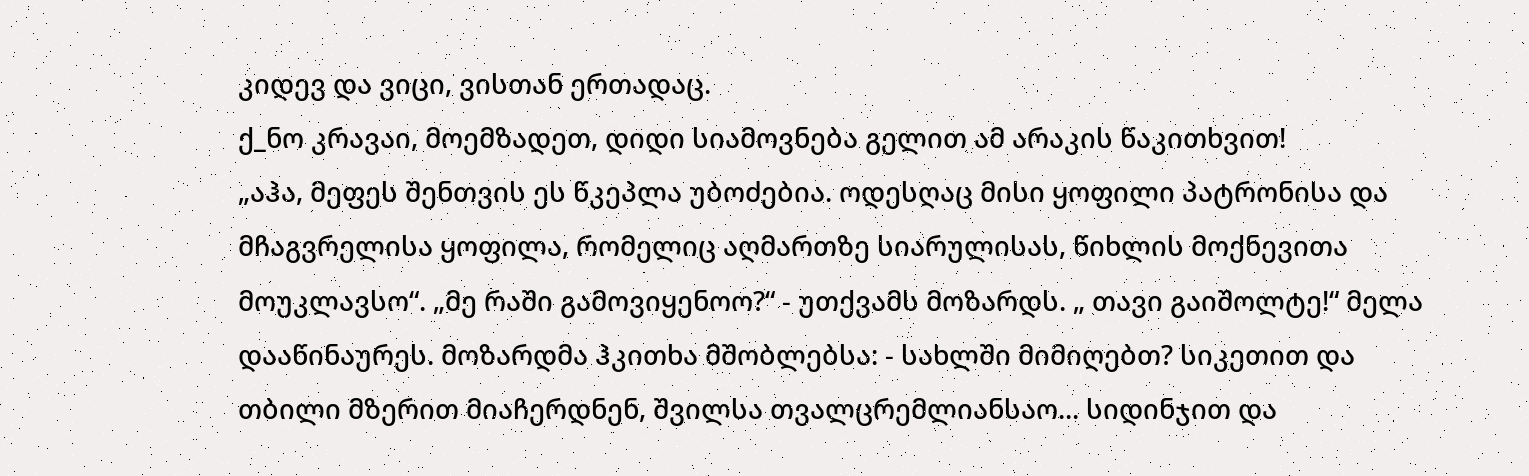კიდევ და ვიცი, ვისთან ერთადაც.
ქ_ნო კრავაი, მოემზადეთ, დიდი სიამოვნება გელით ამ არაკის წაკითხვით!
„აჰა, მეფეს შენთვის ეს წკეპლა უბოძებია. ოდესღაც მისი ყოფილი პატრონისა და მჩაგვრელისა ყოფილა, რომელიც აღმართზე სიარულისას, წიხლის მოქნევითა მოუკლავსო“. „მე რაში გამოვიყენოო?“ - უთქვამს მოზარდს. „ თავი გაიშოლტე!“ მელა დააწინაურეს. მოზარდმა ჰკითხა მშობლებსა: - სახლში მიმიღებთ? სიკეთით და თბილი მზერით მიაჩერდნენ, შვილსა თვალცრემლიანსაო... სიდინჯით და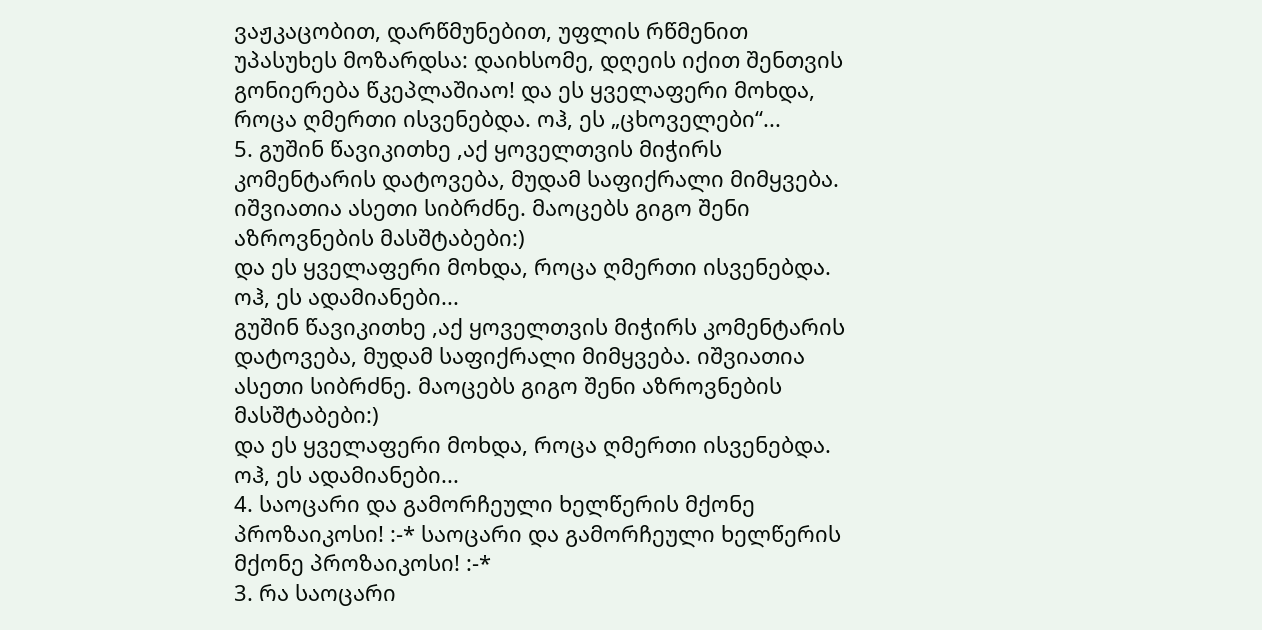ვაჟკაცობით, დარწმუნებით, უფლის რწმენით უპასუხეს მოზარდსა: დაიხსომე, დღეის იქით შენთვის გონიერება წკეპლაშიაო! და ეს ყველაფერი მოხდა, როცა ღმერთი ისვენებდა. ოჰ, ეს „ცხოველები“...
5. გუშინ წავიკითხე ,აქ ყოველთვის მიჭირს კომენტარის დატოვება, მუდამ საფიქრალი მიმყვება. იშვიათია ასეთი სიბრძნე. მაოცებს გიგო შენი აზროვნების მასშტაბები:)
და ეს ყველაფერი მოხდა, როცა ღმერთი ისვენებდა. ოჰ, ეს ადამიანები...
გუშინ წავიკითხე ,აქ ყოველთვის მიჭირს კომენტარის დატოვება, მუდამ საფიქრალი მიმყვება. იშვიათია ასეთი სიბრძნე. მაოცებს გიგო შენი აზროვნების მასშტაბები:)
და ეს ყველაფერი მოხდა, როცა ღმერთი ისვენებდა. ოჰ, ეს ადამიანები...
4. საოცარი და გამორჩეული ხელწერის მქონე პროზაიკოსი! :-* საოცარი და გამორჩეული ხელწერის მქონე პროზაიკოსი! :-*
3. რა საოცარი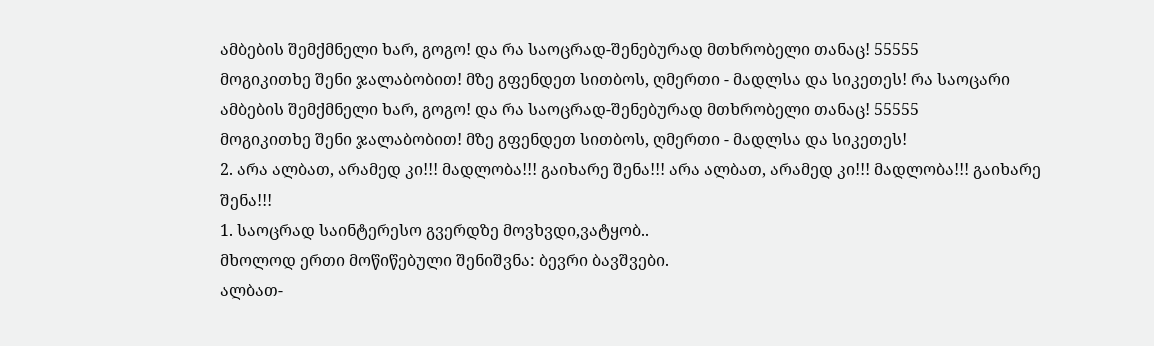ამბების შემქმნელი ხარ, გოგო! და რა საოცრად-შენებურად მთხრობელი თანაც! 55555
მოგიკითხე შენი ჯალაბობით! მზე გფენდეთ სითბოს, ღმერთი - მადლსა და სიკეთეს! რა საოცარი ამბების შემქმნელი ხარ, გოგო! და რა საოცრად-შენებურად მთხრობელი თანაც! 55555
მოგიკითხე შენი ჯალაბობით! მზე გფენდეთ სითბოს, ღმერთი - მადლსა და სიკეთეს!
2. არა ალბათ, არამედ კი!!! მადლობა!!! გაიხარე შენა!!! არა ალბათ, არამედ კი!!! მადლობა!!! გაიხარე შენა!!!
1. საოცრად საინტერესო გვერდზე მოვხვდი,ვატყობ..
მხოლოდ ერთი მოწიწებული შენიშვნა: ბევრი ბავშვები.
ალბათ-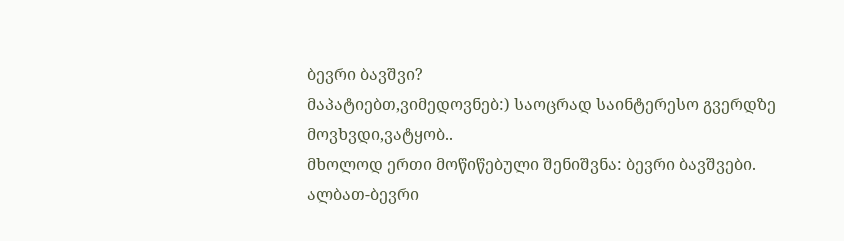ბევრი ბავშვი?
მაპატიებთ,ვიმედოვნებ:) საოცრად საინტერესო გვერდზე მოვხვდი,ვატყობ..
მხოლოდ ერთი მოწიწებული შენიშვნა: ბევრი ბავშვები.
ალბათ-ბევრი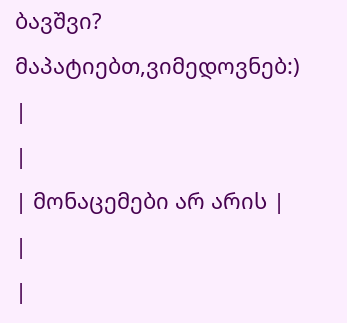ბავშვი?
მაპატიებთ,ვიმედოვნებ:)
|
|
| მონაცემები არ არის |
|
|